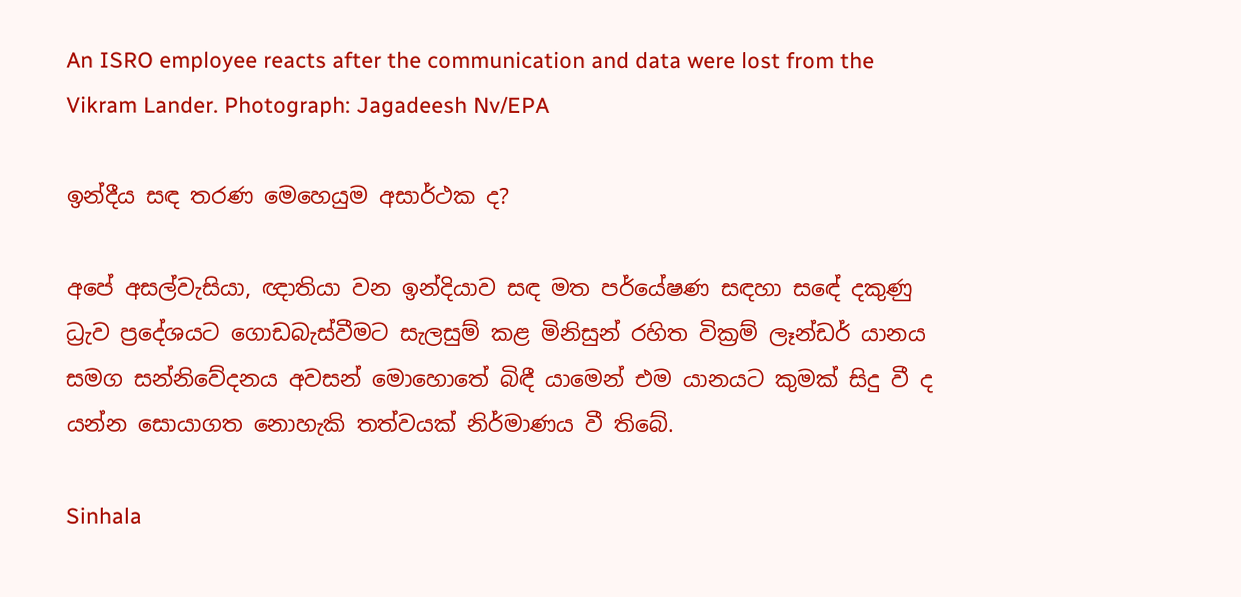An ISRO employee reacts after the communication and data were lost from the Vikram Lander. Photograph: Jagadeesh Nv/EPA

ඉන්දීය සඳ තරණ මෙහෙයුම අසාර්ථක ද?

අපේ අසල්වැසියා, ඥාතියා වන ඉන්දියාව සඳ මත පර්යේෂණ සඳහා සඳේ දකුණු ධ්‍රැව ප්‍රදේශයට ගොඩබැස්වීමට සැලසුම් කළ මිනිසුන් රහිත වික්‍රම් ලෑන්ඩර් යානය සමග සන්නිවේදනය අවසන් මොහොතේ බිඳී යාමෙන් එම යානයට කුමක් සිදු වී ද යන්න සොයාගත නොහැකි තත්වයක් නිර්මාණය වී තිබේ.

Sinhala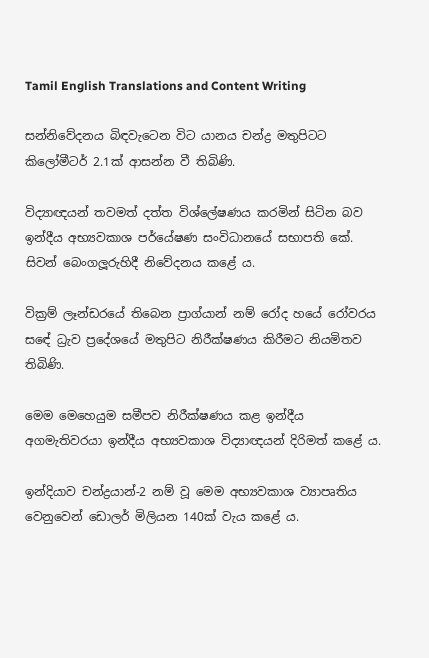Tamil English Translations and Content Writing

සන්නිවේදනය බිඳවැටෙන විට යානය චන්ද්‍ර මතුපිටට කිලෝමීටර් 2.1ක් ආසන්න වී තිබිණි.

විද්‍යාඥයන් තවමත් දත්ත විශ්ලේෂණය කරමින් සිටින බව ඉන්දීය අභ්‍යවකාශ පර්යේෂණ සංවිධානයේ සභාපති කේ. සිවන් බෙංගලූරුහිදී නිවේදනය කළේ ය.

වික්‍රම් ලෑන්ඩරයේ තිබෙන ප්‍රාග්යාන් නම් රෝද හයේ රෝවරය සඳේ ධ්‍රැව ප්‍රදේශයේ මතුපිට නිරීක්ෂණය කිරීමට නියමිතව තිබිණි.

මෙම මෙහෙයුම සමීපව නිරීක්ෂණය කළ ඉන්දීය අගමැතිවරයා ඉන්දීය අභ්‍යවකාශ විද්‍යාඥයන් දිරිමත් කළේ ය.

ඉන්දියාව චන්ද්‍රයාන්-2 නම් වූ මෙම අභ්‍යවකාශ ව්‍යාපෘතිය වෙනුවෙන් ඩොලර් මිලියන 140ක් වැය කළේ ය.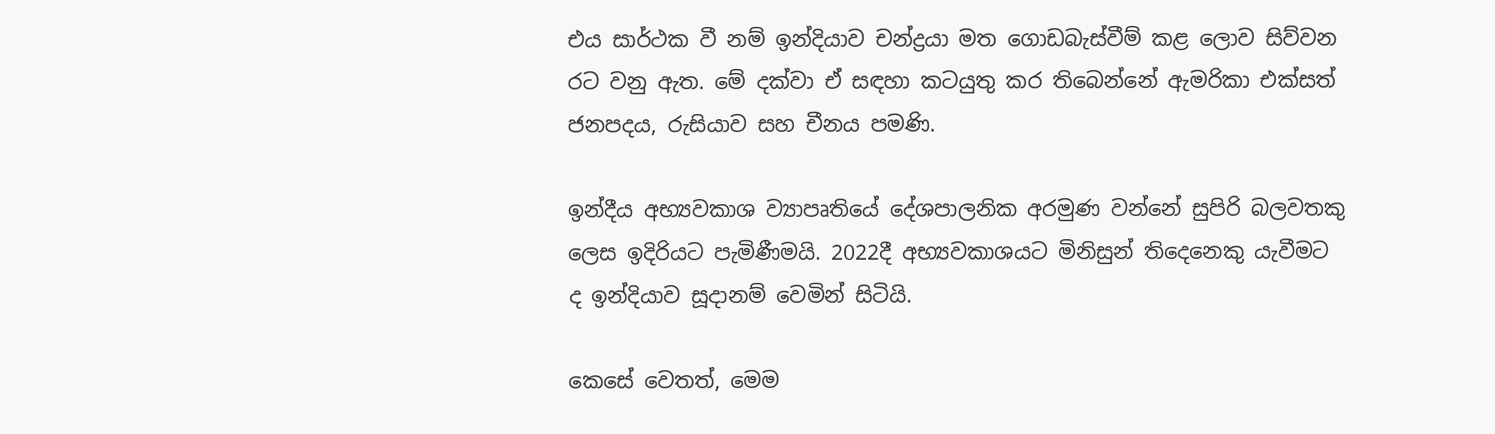එය සාර්ථක වී නම් ඉන්දියාව චන්ද්‍රයා මත ගොඩබැස්වීම් කළ ලොව සිව්වන රට වනු ඇත. මේ දක්වා ඒ සඳහා කටයුතු කර තිබෙන්නේ ඇමරිකා එක්සත් ජනපදය, රුසියාව සහ චීනය පමණි.

ඉන්දීය අභ්‍යවකාශ ව්‍යාපෘතියේ දේශපාලනික අරමුණ වන්නේ සුපිරි බලවතකු ලෙස ඉදිරියට පැමිණීමයි. 2022දී අභ්‍යවකාශයට මිනිසුන් තිදෙනෙකු යැවීමට ද ඉන්දියාව සූදානම් වෙමින් සිටියි.

කෙසේ වෙතත්, මෙම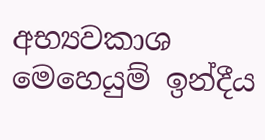අභ්‍යවකාශ මෙහෙයුම් ඉන්දීය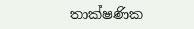තාක්ෂණික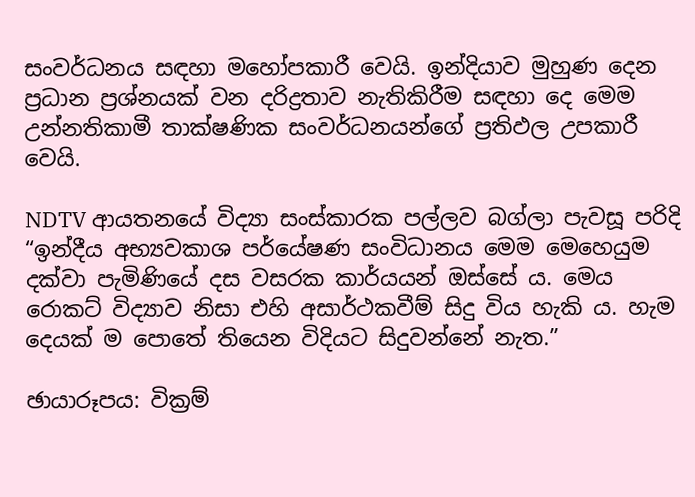සංවර්ධනය සඳහා මහෝපකාරී වෙයි. ඉන්දියාව මුහුණ දෙන ප්‍රධාන ප්‍රශ්නයක් වන දරිද්‍රතාව නැතිකිරීම සඳහා දෙ මෙම උන්නතිකාමී තාක්ෂණික සංවර්ධනයන්ගේ ප්‍රතිඵල උපකාරී වෙයි.

NDTV ආයතනයේ විද්‍යා සංස්කාරක පල්ලව බග්ලා පැවසූ පරිදි “ඉන්දීය අභ්‍යවකාශ පර්යේෂණ සංවිධානය මෙම මෙහෙයුම දක්වා පැමිණියේ දස වසරක කාර්යයන් ඔස්සේ ය. මෙය රොකට් විද්‍යාව නිසා එහි අසාර්ථකවීම් සිදු විය හැකි ය. හැම දෙයක් ම පොතේ තියෙන විදියට සිදුවන්නේ නැත.”

ඡායාරූපය: වික්‍රම්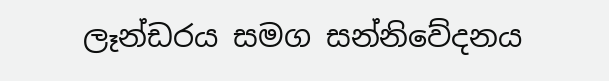ලෑන්ඩරය සමග සන්නිවේදනය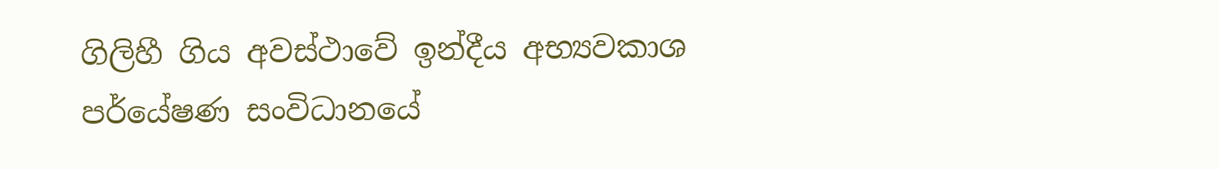ගිලිහී ගිය අවස්ථාවේ ඉන්දීය අභ්‍යවකාශ පර්යේෂණ සංවිධානයේ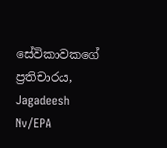සේවිකාවකගේ ප්‍රතිචාරය, Jagadeesh Nv/EPA